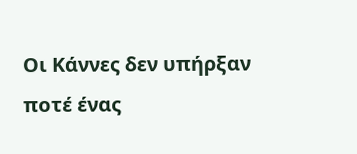Οι Κάννες δεν υπήρξαν ποτέ ένας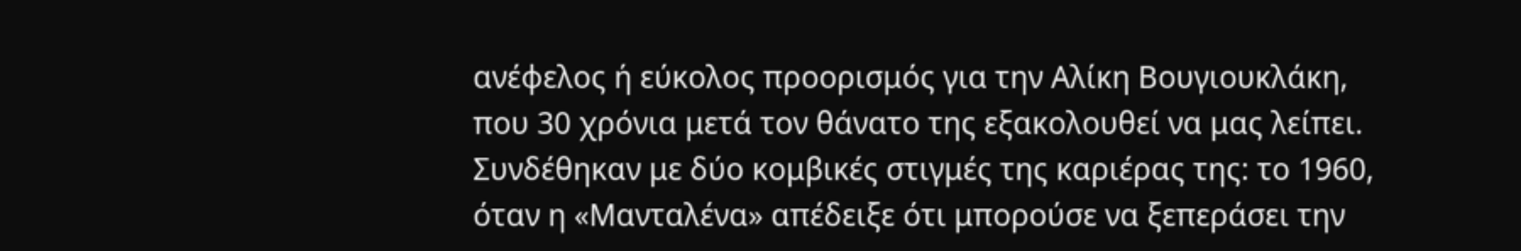ανέφελος ή εύκολος προορισμός για την Αλίκη Βουγιουκλάκη, που 30 χρόνια μετά τον θάνατο της εξακολουθεί να μας λείπει. Συνδέθηκαν με δύο κομβικές στιγμές της καριέρας της: το 1960, όταν η «Μανταλένα» απέδειξε ότι μπορούσε να ξεπεράσει την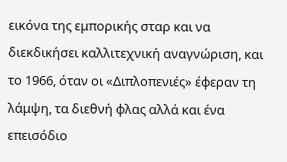εικόνα της εμπορικής σταρ και να διεκδικήσει καλλιτεχνική αναγνώριση, και το 1966, όταν οι «Διπλοπενιές» έφεραν τη λάμψη, τα διεθνή φλας αλλά και ένα επεισόδιο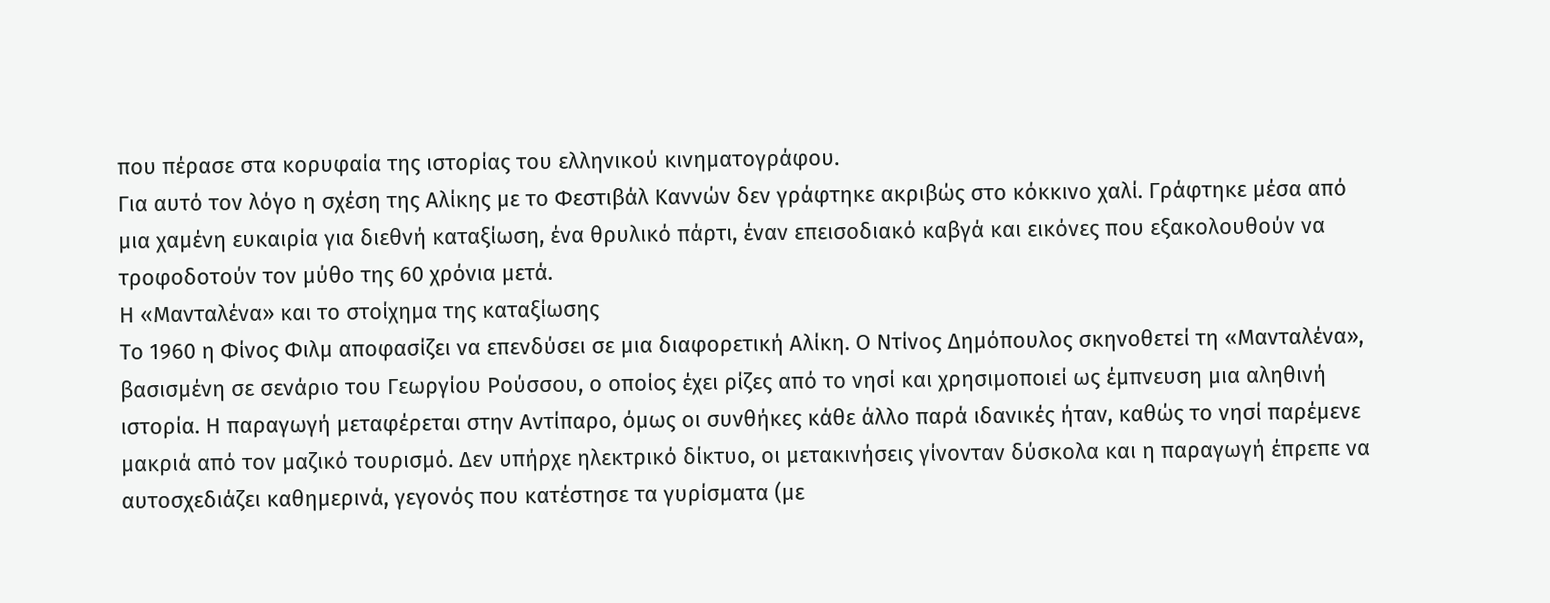που πέρασε στα κορυφαία της ιστορίας του ελληνικού κινηματογράφου.
Για αυτό τον λόγο η σχέση της Αλίκης με το Φεστιβάλ Καννών δεν γράφτηκε ακριβώς στο κόκκινο χαλί. Γράφτηκε μέσα από μια χαμένη ευκαιρία για διεθνή καταξίωση, ένα θρυλικό πάρτι, έναν επεισοδιακό καβγά και εικόνες που εξακολουθούν να τροφοδοτούν τον μύθο της 60 χρόνια μετά.
Η «Μανταλένα» και το στοίχημα της καταξίωσης
Το 1960 η Φίνος Φιλμ αποφασίζει να επενδύσει σε μια διαφορετική Αλίκη. Ο Ντίνος Δημόπουλος σκηνοθετεί τη «Μανταλένα», βασισμένη σε σενάριο του Γεωργίου Ρούσσου, ο οποίος έχει ρίζες από το νησί και χρησιμοποιεί ως έμπνευση μια αληθινή ιστορία. Η παραγωγή μεταφέρεται στην Αντίπαρο, όμως οι συνθήκες κάθε άλλο παρά ιδανικές ήταν, καθώς το νησί παρέμενε μακριά από τον μαζικό τουρισμό. Δεν υπήρχε ηλεκτρικό δίκτυο, οι μετακινήσεις γίνονταν δύσκολα και η παραγωγή έπρεπε να αυτοσχεδιάζει καθημερινά, γεγονός που κατέστησε τα γυρίσματα (με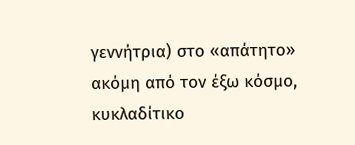γεννήτρια) στο «απάτητο» ακόμη από τον έξω κόσμο, κυκλαδίτικο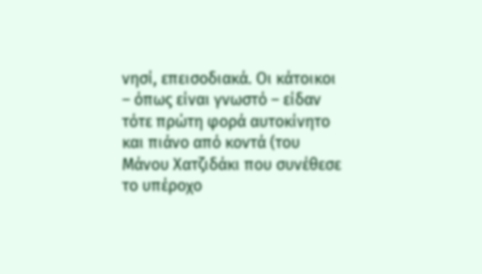νησί, επεισοδιακά. Οι κάτοικοι – όπως είναι γνωστό – είδαν τότε πρώτη φορά αυτοκίνητο και πιάνο από κοντά (του Μάνου Χατζιδάκι που συνέθεσε το υπέροχο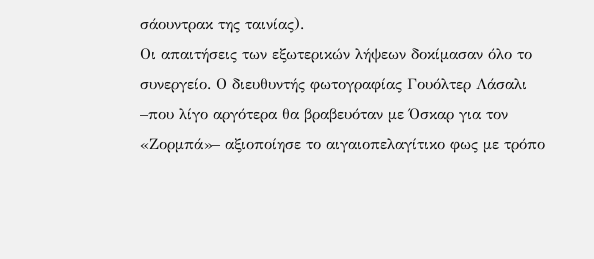σάουντρακ της ταινίας).
Οι απαιτήσεις των εξωτερικών λήψεων δοκίμασαν όλο το συνεργείο. Ο διευθυντής φωτογραφίας Γουόλτερ Λάσαλι –που λίγο αργότερα θα βραβευόταν με Όσκαρ για τον «Ζορμπά»– αξιοποίησε το αιγαιοπελαγίτικο φως με τρόπο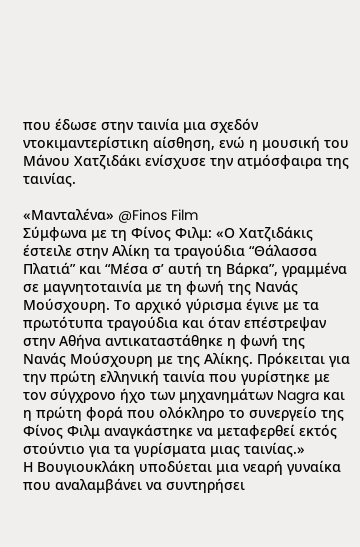που έδωσε στην ταινία μια σχεδόν ντοκιμαντερίστικη αίσθηση, ενώ η μουσική του Μάνου Χατζιδάκι ενίσχυσε την ατμόσφαιρα της ταινίας.

«Μανταλένα» @Finos Film
Σύμφωνα με τη Φίνος Φιλμ: «Ο Χατζιδάκις έστειλε στην Αλίκη τα τραγούδια “Θάλασσα Πλατιά” και “Μέσα σ’ αυτή τη Βάρκα”, γραμμένα σε μαγνητοταινία με τη φωνή της Νανάς Μούσχουρη. Το αρχικό γύρισμα έγινε με τα πρωτότυπα τραγούδια και όταν επέστρεψαν στην Αθήνα αντικαταστάθηκε η φωνή της Νανάς Μούσχουρη με της Αλίκης. Πρόκειται για την πρώτη ελληνική ταινία που γυρίστηκε με τον σύγχρονο ήχο των μηχανημάτων Nagra και η πρώτη φορά που ολόκληρο το συνεργείο της Φίνος Φιλμ αναγκάστηκε να μεταφερθεί εκτός στούντιο για τα γυρίσματα μιας ταινίας.»
Η Βουγιουκλάκη υποδύεται μια νεαρή γυναίκα που αναλαμβάνει να συντηρήσει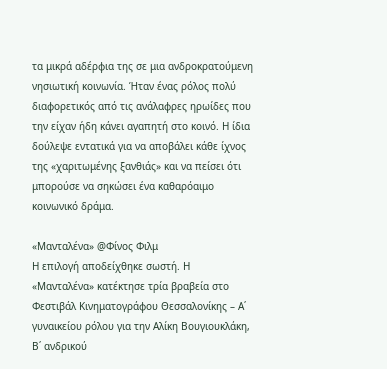τα μικρά αδέρφια της σε μια ανδροκρατούμενη νησιωτική κοινωνία. Ήταν ένας ρόλος πολύ διαφορετικός από τις ανάλαφρες ηρωίδες που την είχαν ήδη κάνει αγαπητή στο κοινό. Η ίδια δούλεψε εντατικά για να αποβάλει κάθε ίχνος της «χαριτωμένης ξανθιάς» και να πείσει ότι μπορούσε να σηκώσει ένα καθαρόαιμο κοινωνικό δράμα.

«Μανταλένα» @Φίνος Φιλμ
Η επιλογή αποδείχθηκε σωστή. Η «Μανταλένα» κατέκτησε τρία βραβεία στο Φεστιβάλ Κινηματογράφου Θεσσαλονίκης – Α΄ γυναικείου ρόλου για την Αλίκη Βουγιουκλάκη, Β΄ ανδρικού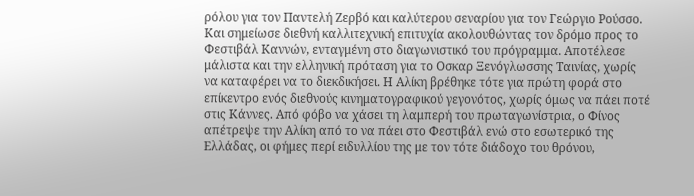ρόλου για τον Παντελή Ζερβό και καλύτερου σεναρίου για τον Γεώργιο Ρούσσο. Και σημείωσε διεθνή καλλιτεχνική επιτυχία ακολουθώντας τον δρόμο προς το Φεστιβάλ Καννών, ενταγμένη στο διαγωνιστικό του πρόγραμμα. Αποτέλεσε μάλιστα και την ελληνική πρόταση για το Οσκαρ Ξενόγλωσσης Ταινίας, χωρίς να καταφέρει να το διεκδικήσει. Η Αλίκη βρέθηκε τότε για πρώτη φορά στο επίκεντρο ενός διεθνούς κινηματογραφικού γεγονότος, χωρίς όμως να πάει ποτέ στις Κάννες. Από φόβο να χάσει τη λαμπερή του πρωταγωνίστρια, ο Φίνος απέτρεψε την Αλίκη από το να πάει στο Φεστιβάλ ενώ στο εσωτερικό της Ελλάδας, οι φήμες περί ειδυλλίου της με τον τότε διάδοχο του θρόνου,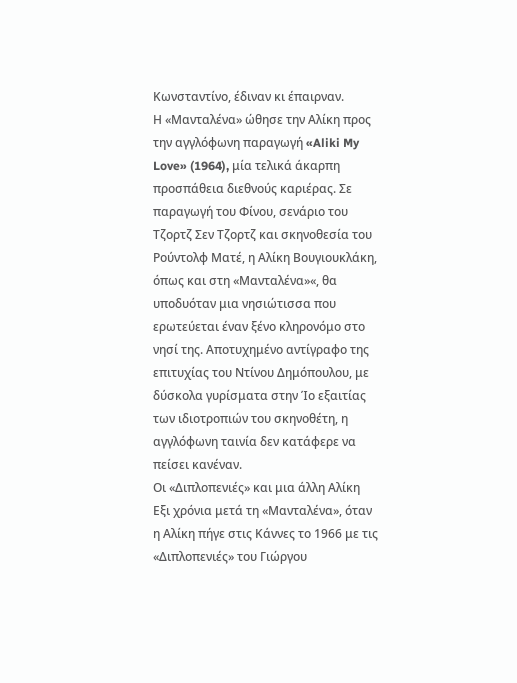Κωνσταντίνο, έδιναν κι έπαιρναν.
Η «Μανταλένα» ώθησε την Αλίκη προς την αγγλόφωνη παραγωγή «Aliki My Love» (1964), μία τελικά άκαρπη προσπάθεια διεθνούς καριέρας. Σε παραγωγή του Φίνου, σενάριο του Τζορτζ Σεν Τζορτζ και σκηνοθεσία του Ρούντολφ Ματέ, η Αλίκη Βουγιουκλάκη, όπως και στη «Μανταλένα»«, θα υποδυόταν μια νησιώτισσα που ερωτεύεται έναν ξένο κληρονόμο στο νησί της. Αποτυχημένο αντίγραφο της επιτυχίας του Ντίνου Δημόπουλου, με δύσκολα γυρίσματα στην Ίο εξαιτίας των ιδιοτροπιών του σκηνοθέτη, η αγγλόφωνη ταινία δεν κατάφερε να πείσει κανέναν.
Οι «Διπλοπενιές» και μια άλλη Αλίκη
Εξι χρόνια μετά τη «Μανταλένα», όταν η Αλίκη πήγε στις Κάννες το 1966 με τις «Διπλοπενιές» του Γιώργου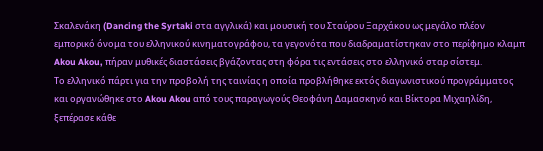Σκαλενάκη (Dancing the Syrtaki στα αγγλικά) και μουσική του Σταύρου Ξαρχάκου ως μεγάλο πλέον εμπορικό όνομα του ελληνικού κινηματογράφου, τα γεγονότα που διαδραματίστηκαν στο περίφημο κλαμπ Akou Akou, πήραν μυθικές διαστάσεις βγάζοντας στη φόρα τις εντάσεις στο ελληνικό σταρ σίστεμ.
Το ελληνικό πάρτι για την προβολή της ταινίας η οποία προβλήθηκε εκτός διαγωνιστικού προγράμματος και οργανώθηκε στο Akou Akou από τους παραγωγούς Θεοφάνη Δαμασκηνό και Βίκτορα Μιχαηλίδη, ξεπέρασε κάθε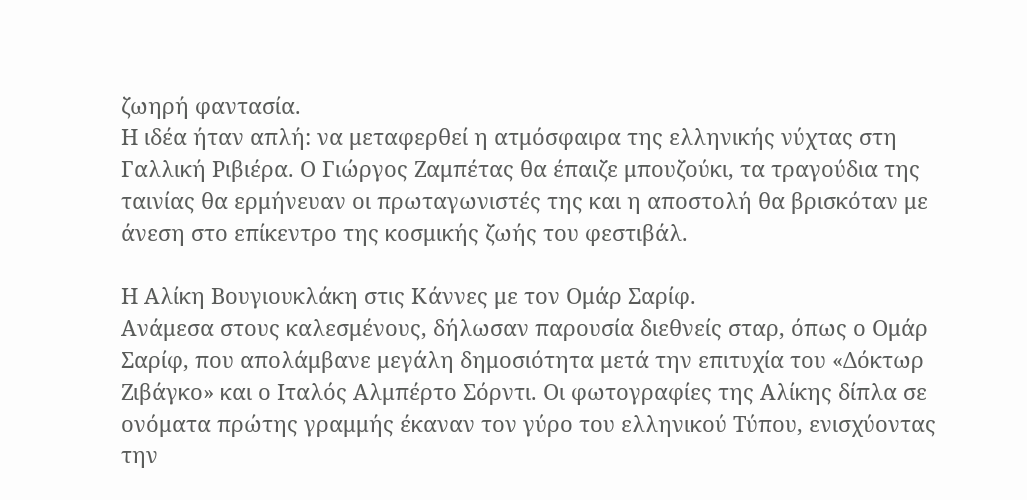ζωηρή φαντασία.
Η ιδέα ήταν απλή: να μεταφερθεί η ατμόσφαιρα της ελληνικής νύχτας στη Γαλλική Ριβιέρα. Ο Γιώργος Ζαμπέτας θα έπαιζε μπουζούκι, τα τραγούδια της ταινίας θα ερμήνευαν οι πρωταγωνιστές της και η αποστολή θα βρισκόταν με άνεση στο επίκεντρο της κοσμικής ζωής του φεστιβάλ.

Η Αλίκη Βουγιουκλάκη στις Κάννες με τον Ομάρ Σαρίφ.
Ανάμεσα στους καλεσμένους, δήλωσαν παρουσία διεθνείς σταρ, όπως ο Ομάρ Σαρίφ, που απολάμβανε μεγάλη δημοσιότητα μετά την επιτυχία του «Δόκτωρ Ζιβάγκο» και ο Ιταλός Αλμπέρτο Σόρντι. Οι φωτογραφίες της Αλίκης δίπλα σε ονόματα πρώτης γραμμής έκαναν τον γύρο του ελληνικού Τύπου, ενισχύοντας την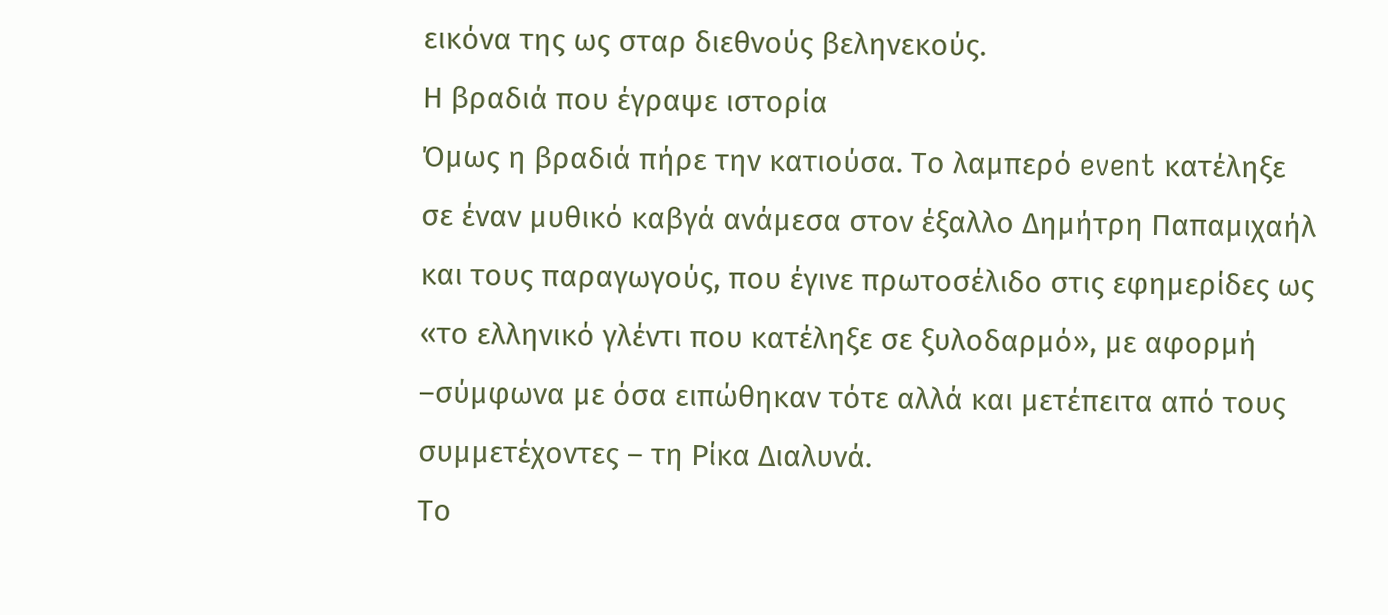εικόνα της ως σταρ διεθνούς βεληνεκούς.
Η βραδιά που έγραψε ιστορία
Όμως η βραδιά πήρε την κατιούσα. Το λαμπερό event κατέληξε σε έναν μυθικό καβγά ανάμεσα στον έξαλλο Δημήτρη Παπαμιχαήλ και τους παραγωγούς, που έγινε πρωτοσέλιδο στις εφημερίδες ως «το ελληνικό γλέντι που κατέληξε σε ξυλοδαρμό», με αφορμή –σύμφωνα με όσα ειπώθηκαν τότε αλλά και μετέπειτα από τους συμμετέχοντες – τη Ρίκα Διαλυνά.
Το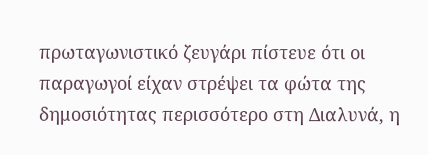πρωταγωνιστικό ζευγάρι πίστευε ότι οι παραγωγοί είχαν στρέψει τα φώτα της δημοσιότητας περισσότερο στη Διαλυνά, η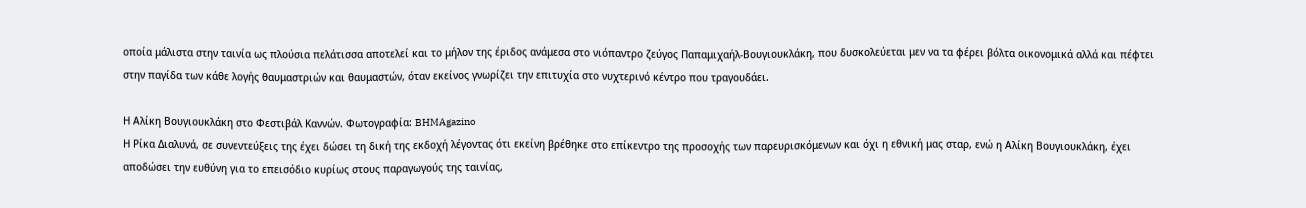οποία μάλιστα στην ταινία ως πλούσια πελάτισσα αποτελεί και το μήλον της έριδος ανάμεσα στο νιόπαντρο ζεύγος Παπαμιχαήλ-Βουγιουκλάκη, που δυσκολεύεται μεν να τα φέρει βόλτα οικονομικά αλλά και πέφτει στην παγίδα των κάθε λογής θαυμαστριών και θαυμαστών, όταν εκείνος γνωρίζει την επιτυχία στο νυχτερινό κέντρο που τραγουδάει.

Η Αλίκη Βουγιουκλάκη στο Φεστιβάλ Καννών. Φωτογραφία: BHMAgazino
Η Ρίκα Διαλυνά, σε συνεντεύξεις της έχει δώσει τη δική της εκδοχή λέγοντας ότι εκείνη βρέθηκε στο επίκεντρο της προσοχής των παρευρισκόμενων και όχι η εθνική μας σταρ, ενώ η Αλίκη Βουγιουκλάκη, έχει αποδώσει την ευθύνη για το επεισόδιο κυρίως στους παραγωγούς της ταινίας,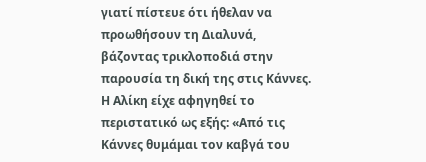γιατί πίστευε ότι ήθελαν να προωθήσουν τη Διαλυνά, βάζοντας τρικλοποδιά στην παρουσία τη δική της στις Κάννες.
Η Αλίκη είχε αφηγηθεί το περιστατικό ως εξής: «Από τις Κάννες θυμάμαι τον καβγά του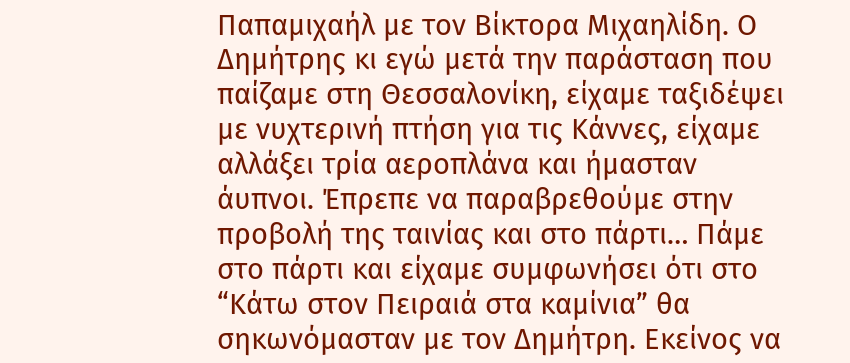Παπαμιχαήλ με τον Βίκτορα Μιχαηλίδη. Ο Δημήτρης κι εγώ μετά την παράσταση που παίζαμε στη Θεσσαλονίκη, είχαμε ταξιδέψει με νυχτερινή πτήση για τις Κάννες, είχαμε αλλάξει τρία αεροπλάνα και ήμασταν άυπνοι. Έπρεπε να παραβρεθούμε στην προβολή της ταινίας και στο πάρτι… Πάμε στο πάρτι και είχαμε συμφωνήσει ότι στο “Κάτω στον Πειραιά στα καμίνια” θα σηκωνόμασταν με τον Δημήτρη. Εκείνος να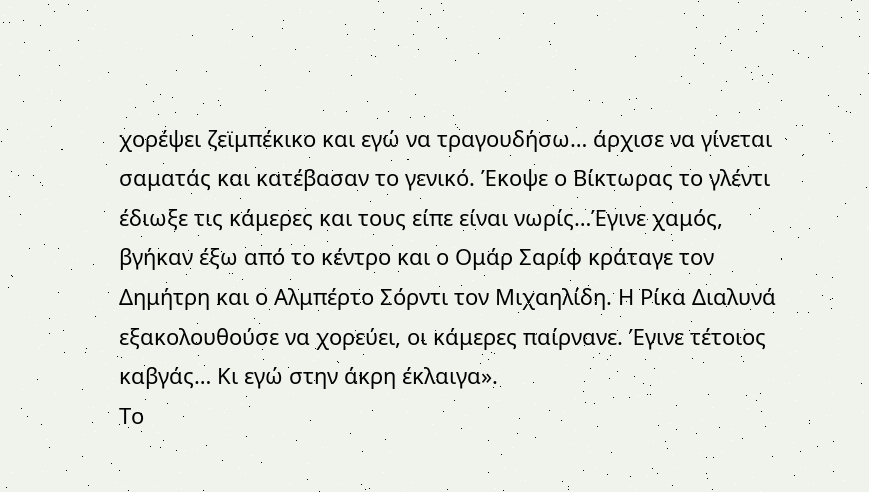χορέψει ζεϊμπέκικο και εγώ να τραγουδήσω… άρχισε να γίνεται σαματάς και κατέβασαν το γενικό. Έκοψε ο Βίκτωρας το γλέντι έδιωξε τις κάμερες και τους είπε είναι νωρίς…Έγινε χαμός, βγήκαν έξω από το κέντρο και ο Ομάρ Σαρίφ κράταγε τον Δημήτρη και ο Αλμπέρτο Σόρντι τον Μιχαηλίδη. Η Ρίκα Διαλυνά εξακολουθούσε να χορεύει, οι κάμερες παίρνανε. Έγινε τέτοιος καβγάς… Κι εγώ στην άκρη έκλαιγα».
Το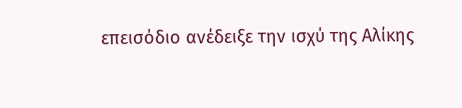επεισόδιο ανέδειξε την ισχύ της Αλίκης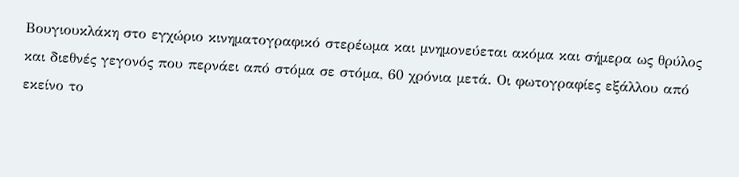Βουγιουκλάκη στο εγχώριο κινηματογραφικό στερέωμα και μνημονεύεται ακόμα και σήμερα ως θρύλος και διεθνές γεγονός που περνάει από στόμα σε στόμα, 60 χρόνια μετά. Οι φωτογραφίες εξάλλου από εκείνο το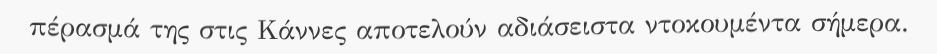πέρασμά της στις Κάννες αποτελούν αδιάσειστα ντοκουμέντα σήμερα.